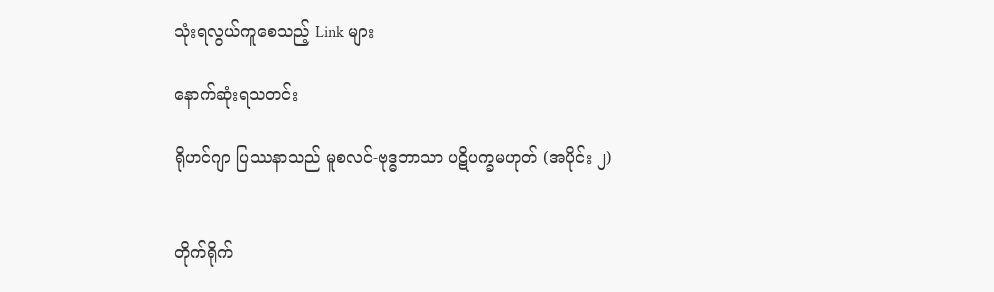သုံးရလွယ်ကူစေသည့် Link များ

နောက်ဆုံးရသတင်း

ရိုဟင်ဂျာ ပြဿနာသည် မူစလင်-ဗုဒ္ဓဘာသာ ပဋိပက္ခမဟုတ် (အပိုင်း ၂)


တိုက်ရိုက်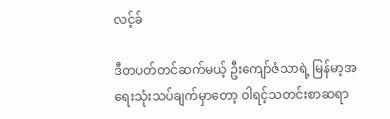လင့်ခ်

ဒီတပတ်တင်ဆက်မယ့် ဦးကျော်ဇံသာရဲ့ မြန်မာ့အရေးသုံးသပ်ချက်မှာတော့ ဝါရင့်သတင်းစာဆရာ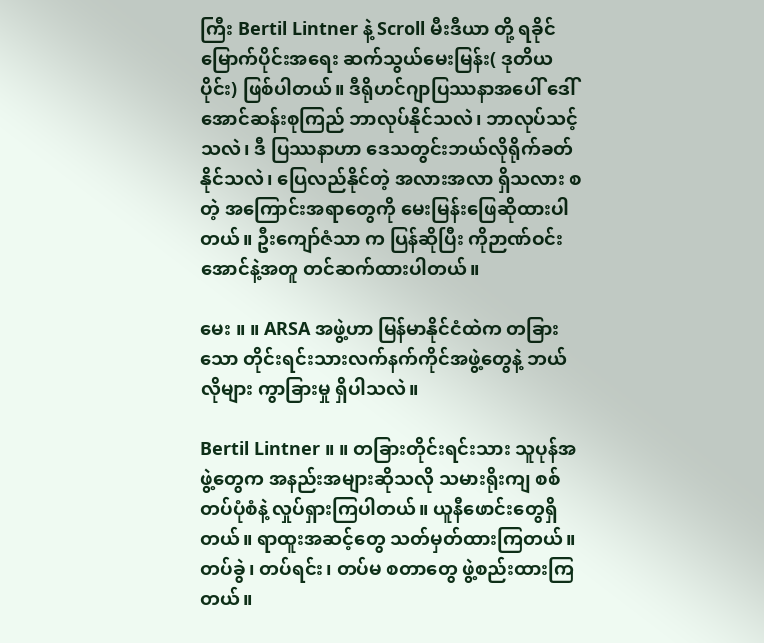ကြီး Bertil Lintner နဲ့ Scroll မီးဒီယာ တို့ ရခိုင်မြောက်ပိုင်းအရေး ဆက်သွယ်မေးမြန်း( ဒုတိယပိုင်း) ဖြစ်ပါတယ်။ ဒီရိုဟင်ဂျာပြဿနာအပေါ် ဒေါ်အောင်ဆန်းစုကြည် ဘာလုပ်နိုင်သလဲ၊ ဘာလုပ်သင့်သလဲ၊ ဒီ ပြဿနာဟာ ဒေသတွင်းဘယ်လိုရိုက်ခတ်နိုင်သလဲ၊ ပြေလည်နိုင်တဲ့ အလားအလာ ရှိသလား စတဲ့ အကြောင်းအရာတွေကို မေးမြန်းဖြေဆိုထားပါတယ်။ ဦးကျော်ဇံသာ က ပြန်ဆိုပြီး ကိုဉာဏ်ဝင်းအောင်နဲ့အတူ တင်ဆက်ထားပါတယ်။

မေး ။ ။ ARSA အဖွဲ့ဟာ မြန်မာနိုင်ငံထဲက တခြားသော တိုင်းရင်းသားလက်နက်ကိုင်အဖွဲ့တွေနဲ့ ဘယ်လိုများ ကွာခြားမှု ရှိပါသလဲ။

Bertil Lintner ။ ။ တခြားတိုင်းရင်းသား သူပုန်အဖွဲ့တွေက အနည်းအများဆိုသလို သမားရိုးကျ စစ်တပ်ပုံစံနဲ့ လှုပ်ရှားကြပါတယ်။ ယူနီဖောင်းတွေရှိတယ်။ ရာထူးအဆင့်တွေ သတ်မှတ်ထားကြတယ်။ တပ်ခွဲ၊ တပ်ရင်း၊ တပ်မ စတာတွေ ဖွဲ့စည်းထားကြတယ်။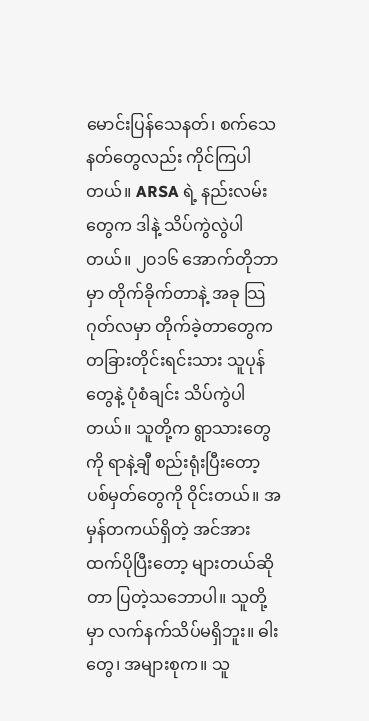မောင်းပြန်သေနတ်၊ စက်သေနတ်တွေလည်း ကိုင်ကြပါတယ်။ ARSA ရဲ့ နည်းလမ်းတွေက ဒါနဲ့ သိပ်ကွဲလွဲပါတယ်။ ၂၀၁၆ အောက်တိုဘာမှာ တိုက်ခိုက်တာနဲ့ အခု သြဂုတ်လမှာ တိုက်ခဲ့တာတွေက တခြားတိုင်းရင်းသား သူပုန်တွေနဲ့ ပုံစံချင်း သိပ်ကွဲပါတယ်။ သူတို့က ရွာသားတွေကို ရာနဲ့ချီ စည်းရုံးပြီးတော့ ပစ်မှတ်တွေကို ဝိုင်းတယ်။ အမှန်တကယ်ရှိတဲ့ အင်အားထက်ပိုပြီးတော့ များတယ်ဆိုတာ ပြတဲ့သဘောပါ။ သူတို့မှာ လက်နက်သိပ်မရှိဘူး။ ဓါးတွေ၊ အများစုက။ သူ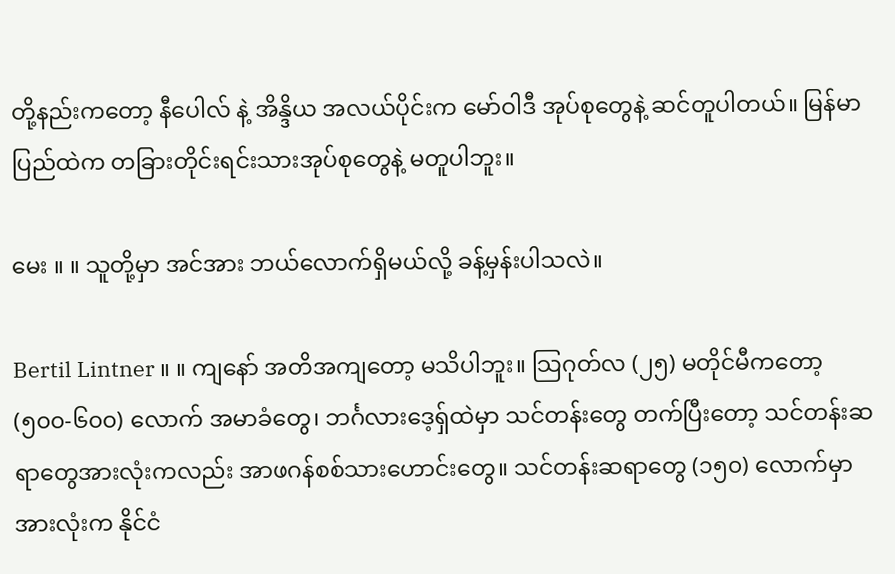တို့နည်းကတော့ နီပေါလ် နဲ့ အိန္ဒိယ အလယ်ပိုင်းက မော်ဝါဒီ အုပ်စုတွေနဲ့ ဆင်တူပါတယ်။ မြန်မာပြည်ထဲက တခြားတိုင်းရင်းသားအုပ်စုတွေနဲ့ မတူပါဘူး။

မေး ။ ။ သူတို့မှာ အင်အား ဘယ်လောက်ရှိမယ်လို့ ခန့်မှန်းပါသလဲ။

Bertil Lintner ။ ။ ကျနော် အတိအကျတော့ မသိပါဘူး။ သြဂုတ်လ (၂၅) မတိုင်မီကတော့ (၅၀၀-၆၀၀) လောက် အမာခံတွေ၊ ဘင်္ဂလားဒေ့ရှ်ထဲမှာ သင်တန်းတွေ တက်ပြီးတော့ သင်တန်းဆရာတွေအားလုံးကလည်း အာဖဂန်စစ်သားဟောင်းတွေ။ သင်တန်းဆရာတွေ (၁၅၀) လောက်မှာ အားလုံးက နိုင်ငံ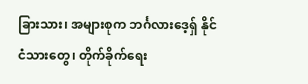ခြားသား၊ အများစုက ဘင်္ဂလားဒေ့ရှ် နိုင်ငံသားတွေ၊ တိုက်ခိုက်ရေး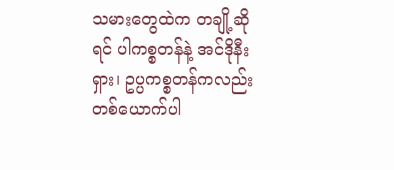သမားတွေထဲက တချို့ဆိုရင် ပါကစ္စတန်နဲ့ အင်ဒိုနီးရှား၊ ဥပ္ပကစ္စတန်ကလည်း တစ်ယောက်ပါ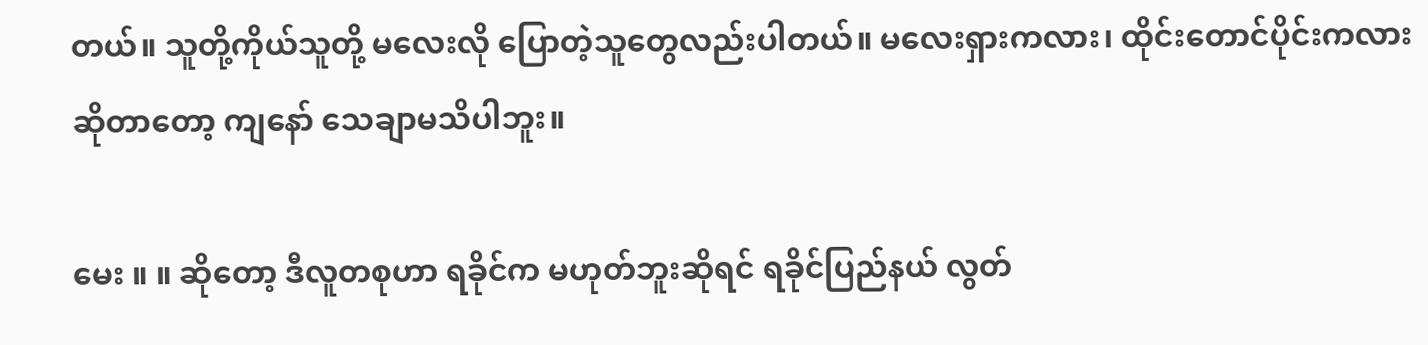တယ်။ သူတို့ကိုယ်သူတို့ မလေးလို ပြောတဲ့သူတွေလည်းပါတယ်။ မလေးရှားကလား၊ ထိုင်းတောင်ပိုင်းကလား ဆိုတာတော့ ကျနော် သေချာမသိပါဘူး။

မေး ။ ။ ဆိုတော့ ဒီလူတစုဟာ ရခိုင်က မဟုတ်ဘူးဆိုရင် ရခိုင်ပြည်နယ် လွတ်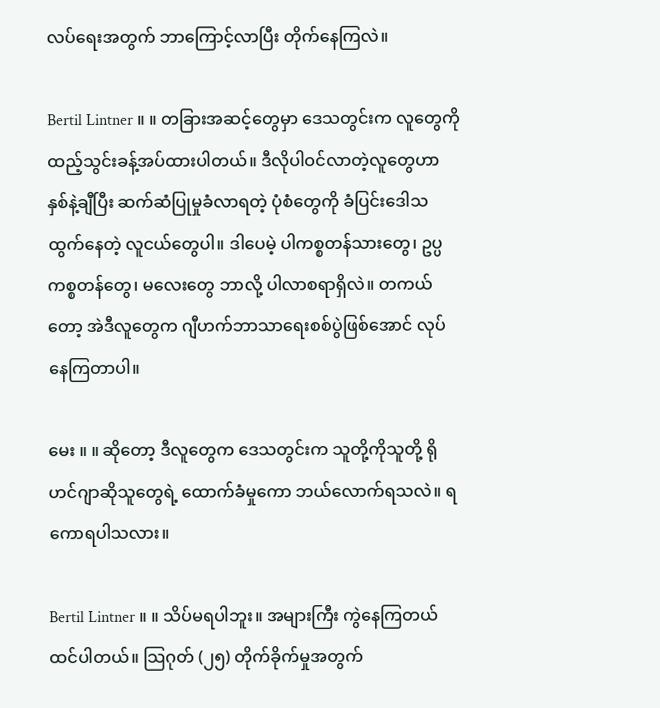လပ်ရေးအတွက် ဘာကြောင့်လာပြီး တိုက်နေကြလဲ။

Bertil Lintner ။ ။ တခြားအဆင့်တွေမှာ ဒေသတွင်းက လူတွေကို ထည့်သွင်းခန့်အပ်ထားပါတယ်။ ဒီလိုပါဝင်လာတဲ့လူတွေဟာ နှစ်နဲ့ချီပြီး ဆက်ဆံပြုမှုခံလာရတဲ့ ပုံစံတွေကို ခံပြင်းဒေါသထွက်နေတဲ့ လူငယ်တွေပါ။ ဒါပေမဲ့ ပါကစ္စတန်သားတွေ၊ ဥပ္ပကစ္စတန်တွေ၊ မလေးတွေ ဘာလို့ ပါလာစရာရှိလဲ။ တကယ်တော့ အဲဒီလူတွေက ဂျီဟက်ဘာသာရေးစစ်ပွဲဖြစ်အောင် လုပ်နေကြတာပါ။

မေး ။ ။ ဆိုတော့ ဒီလူတွေက ဒေသတွင်းက သူတို့ကိုသူတို့ ရိုဟင်ဂျာဆိုသူတွေရဲ့ ထောက်ခံမှုကော ဘယ်လောက်ရသလဲ။ ရကောရပါသလား။

Bertil Lintner ။ ။ သိပ်မရပါဘူး။ အများကြီး ကွဲနေကြတယ် ထင်ပါတယ်။ သြဂုတ် (၂၅) တိုက်ခိုက်မှုအတွက်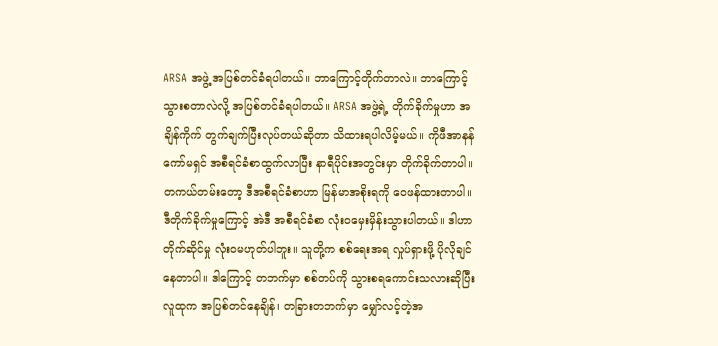ARSA အဖွဲ့ အပြစ်တင်ခံရပါတယ်။ ဘာကြောင့်တိုက်တာလဲ။ ဘာကြောင့် သွားစတာလဲလို့ အပြစ်တင်ခံရပါတယ်။ ARSA အဖွဲ့ရဲ့ တိုက်ခိုက်မှုဟာ အချိန်ကိုက် တွက်ချက်ပြီးလုပ်တယ်ဆိုတာ သိထားရပါလိမ့်မယ်။ ကိုဖီအာနန်ကော်မရှင် အစီရင်ခံစာထွက်လာပြီး နာရီပိုင်းအတွင်းမှာ တိုက်ခိုက်တာပါ။ တကယ်တမ်းတော့ ဒီအစီရင်ခံစာဟာ မြန်မာအစိုးရကို ဝေဖန်ထားတာပါ။ ဒီတိုက်ခိုက်မှုကြောင့် အဲဒီ အစီရင်ခံစာ လုံးဝမှေးမှိန်းသွားပါတယ်။ ဒါဟာ တိုက်ဆိုင်မှု လုံးဝမဟုတ်ပါဘူး။ သူတို့က စစ်ရေးအရ လှုပ်ရှားဖို့ ပိုလိုချင်နေတာပါ။ ဒါကြောင့် တဘက်မှာ စစ်တပ်ကို သွားစရကောင်းသလားဆိုပြီး လူထုက အပြစ်တင်နေချိန်၊ တခြားတဘက်မှာ မျှော်လင့်တဲ့အ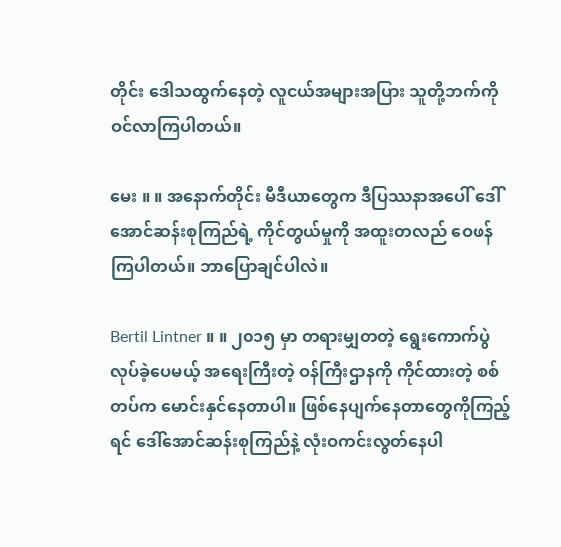တိုင်း ဒေါသထွက်နေတဲ့ လူငယ်အများအပြား သူတို့ဘက်ကို ဝင်လာကြပါတယ်။

မေး ။ ။ အနောက်တိုင်း မီဒီယာတွေက ဒီပြဿနာအပေါ် ဒေါ်အောင်ဆန်းစုကြည်ရဲ့ ကိုင်တွယ်မှုကို အထူးတလည် ဝေဖန်ကြပါတယ်။ ဘာပြောချင်ပါလဲ။

Bertil Lintner ။ ။ ၂၀၁၅ မှာ တရားမျှတတဲ့ ရွေးကောက်ပွဲ လုပ်ခဲ့ပေမယ့် အရေးကြီးတဲ့ ဝန်ကြီးဌာနကို ကိုင်ထားတဲ့ စစ်တပ်က မောင်းနှင်နေတာပါ။ ဖြစ်နေပျက်နေတာတွေကိုကြည့်ရင် ဒေါ်အောင်ဆန်းစုကြည်နဲ့ လုံးဝကင်းလွတ်နေပါ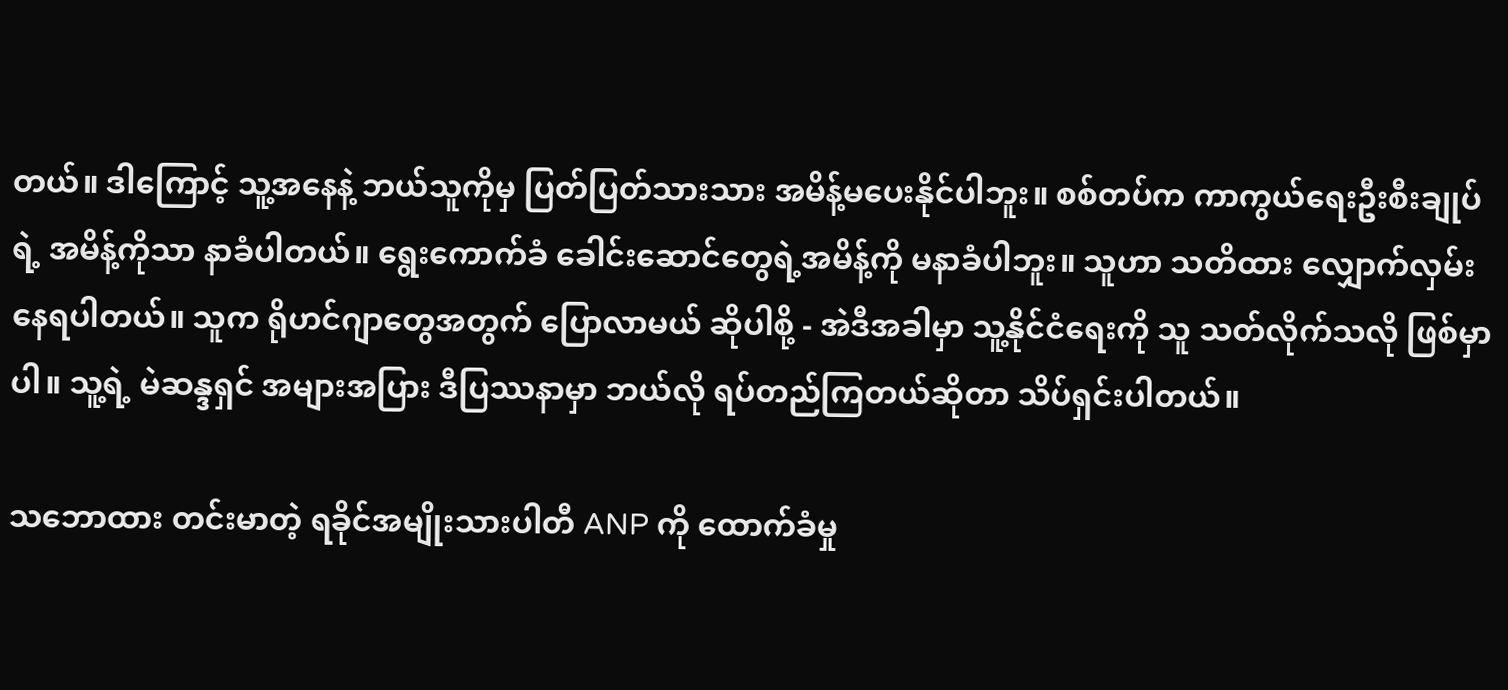တယ်။ ဒါကြောင့် သူ့အနေနဲ့ ဘယ်သူကိုမှ ပြတ်ပြတ်သားသား အမိန့်မပေးနိုင်ပါဘူး။ စစ်တပ်က ကာကွယ်ရေးဦးစီးချုပ်ရဲ့ အမိန့်ကိုသာ နာခံပါတယ်။ ရွေးကောက်ခံ ခေါင်းဆောင်တွေရဲ့အမိန့်ကို မနာခံပါဘူး။ သူဟာ သတိထား လျှောက်လှမ်းနေရပါတယ်။ သူက ရိုဟင်ဂျာတွေအတွက် ပြောလာမယ် ဆိုပါစို့ - အဲဒီအခါမှာ သူ့နိုင်ငံရေးကို သူ သတ်လိုက်သလို ဖြစ်မှာပါ။ သူ့ရဲ့ မဲဆန္ဒရှင် အများအပြား ဒီပြဿနာမှာ ဘယ်လို ရပ်တည်ကြတယ်ဆိုတာ သိပ်ရှင်းပါတယ်။

သဘောထား တင်းမာတဲ့ ရခိုင်အမျိုးသားပါတီ ANP ကို ထောက်ခံမှု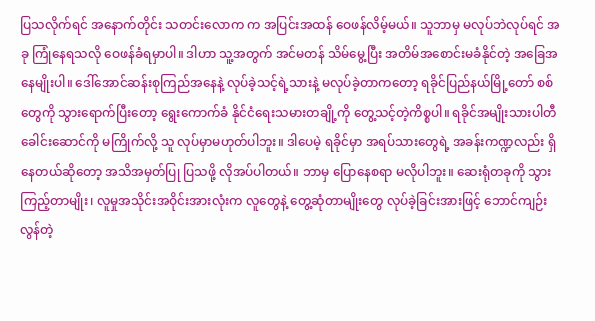ပြသလိုက်ရင် အနောက်တိုင်း သတင်းလောက က အပြင်းအထန် ဝေဖန်လိမ့်မယ်။ သူဘာမှ မလုပ်ဘဲလုပ်ရင် အခု ကြုံနေရသလို ဝေဖန်ခံရမှာပါ။ ဒါဟာ သူ့အတွက် အင်မတန် သိမ်မွေ့ပြီး အတိမ်အစောင်းမခံနိုင်တဲ့ အခြေအနေမျိုးပါ။ ဒေါ်အောင်ဆန်းစုကြည်အနေနဲ့ လုပ်ခဲ့သင့်ရဲ့သားနဲ့ မလုပ်ခဲ့တာကတော့ ရခိုင်ပြည်နယ်မြို့တော် စစ်တွေကို သွားရောက်ပြီးတော့ ရွေးကောက်ခံ နိုင်ငံရေးသမားတချို့ကို တွေ့သင့်တဲ့ကိစ္စပါ။ ရခိုင်အမျိုးသားပါတီခေါင်းဆောင်ကို မကြိုက်လို့ သူ လုပ်မှာမဟုတ်ပါဘူး။ ဒါပေမဲ့ ရခိုင်မှာ အရပ်သားတွေရဲ့ အခန်းကဏ္ဍလည်း ရှိနေတယ်ဆိုတော့ အသိအမှတ်ပြု ပြသဖို့ လိုအပ်ပါတယ်။ ဘာမှ ပြောနေစရာ မလိုပါဘူး။ ဆေးရုံတခုကို သွားကြည့်တာမျိုး၊ လူမှုအသိုင်းအဝိုင်းအားလုံးက လူတွေနဲ့ တွေ့ဆုံတာမျိုးတွေ လုပ်ခဲ့ခြင်းအားဖြင့် ဘောင်ကျဉ်းလွန်တဲ့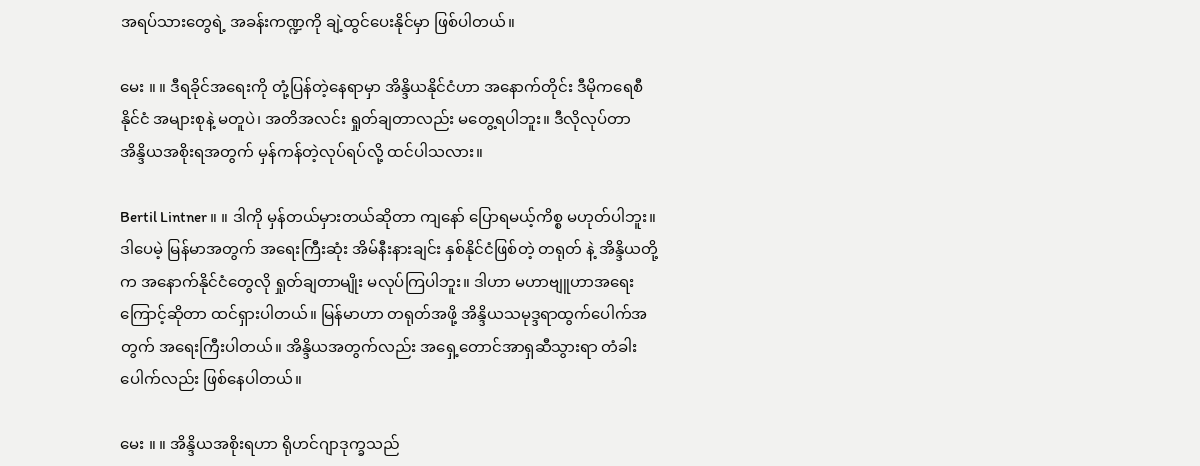အရပ်သားတွေရဲ့ အခန်းကဏ္ဍကို ချဲ့ထွင်ပေးနိုင်မှာ ဖြစ်ပါတယ်။

မေး ။ ။ ဒီရခိုင်အရေးကို တုံ့ပြန်တဲ့နေရာမှာ အိန္ဒိယနိုင်ငံဟာ အနောက်တိုင်း ဒီမိုကရေစီနိုင်ငံ အများစုနဲ့ မတူပဲ၊ အတိအလင်း ရှုတ်ချတာလည်း မတွေ့ရပါဘူး။ ဒီလိုလုပ်တာ အိန္ဒိယအစိုးရအတွက် မှန်ကန်တဲ့လုပ်ရပ်လို့ ထင်ပါသလား။

Bertil Lintner ။ ။ ဒါကို မှန်တယ်မှားတယ်ဆိုတာ ကျနော် ပြောရမယ့်ကိစ္စ မဟုတ်ပါဘူး။ ဒါပေမဲ့ မြန်မာအတွက် အရေးကြီးဆုံး အိမ်နီးနားချင်း နှစ်နိုင်ငံဖြစ်တဲ့ တရုတ် နဲ့ အိန္ဒိယတို့က အနောက်နိုင်ငံတွေလို ရှုတ်ချတာမျိုး မလုပ်ကြပါဘူး။ ဒါဟာ မဟာဗျူဟာအရေးကြောင့်ဆိုတာ ထင်ရှားပါတယ်။ မြန်မာဟာ တရုတ်အဖို့ အိန္ဒိယသမုဒ္ဒရာထွက်ပေါက်အတွက် အရေးကြီးပါတယ်။ အိန္ဒိယအတွက်လည်း အရှေ့တောင်အာရှဆီသွားရာ တံခါးပေါက်လည်း ဖြစ်နေပါတယ်။

မေး ။ ။ အိန္ဒိယအစိုးရဟာ ရိုဟင်ဂျာဒုက္ခသည်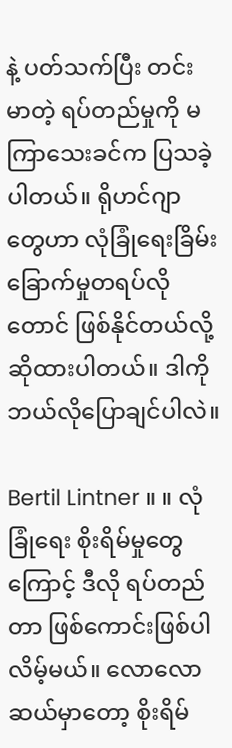နဲ့ ပတ်သက်ပြီး တင်းမာတဲ့ ရပ်တည်မှုကို မကြာသေးခင်က ပြသခဲ့ပါတယ်။ ရိုဟင်ဂျာတွေဟာ လုံခြုံရေးခြိမ်းခြောက်မှုတရပ်လိုတောင် ဖြစ်နိုင်တယ်လို့ ဆိုထားပါတယ်။ ဒါကို ဘယ်လိုပြောချင်ပါလဲ။

Bertil Lintner ။ ။ လုံခြုံရေး စိုးရိမ်မှုတွေကြောင့် ဒီလို ရပ်တည်တာ ဖြစ်ကောင်းဖြစ်ပါလိမ့်မယ်။ လောလောဆယ်မှာတော့ စိုးရိမ်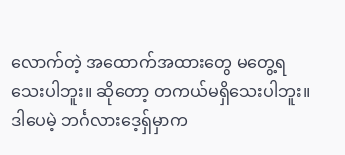လောက်တဲ့ အထောက်အထားတွေ မတွေ့ရသေးပါဘူး။ ဆိုတော့ တကယ်မရှိသေးပါဘူး။ ဒါပေမဲ့ ဘင်္ဂလားဒေ့ရှ်မှာက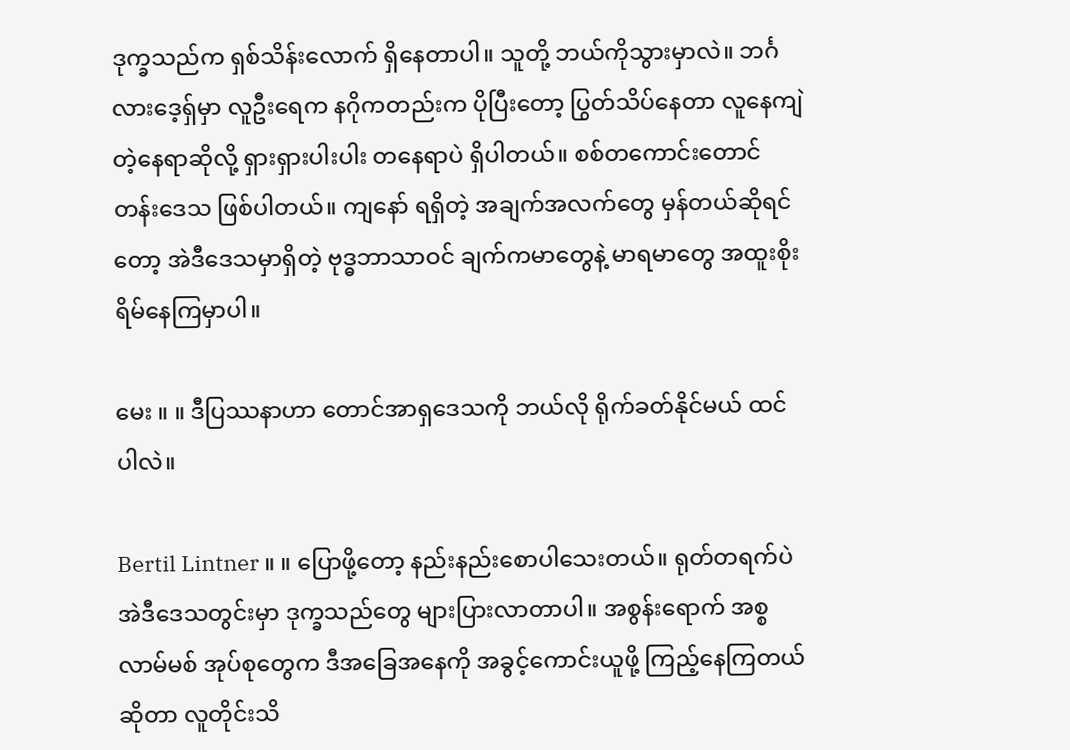ဒုက္ခသည်က ရှစ်သိန်းလောက် ရှိနေတာပါ။ သူတို့ ဘယ်ကိုသွားမှာလဲ။ ဘင်္ဂလားဒေ့ရှ်မှာ လူဦးရေက နဂိုကတည်းက ပိုပြီးတော့ ပြွတ်သိပ်နေတာ လူနေကျဲတဲ့နေရာဆိုလို့ ရှားရှားပါးပါး တနေရာပဲ ရှိပါတယ်။ စစ်တကောင်းတောင်တန်းဒေသ ဖြစ်ပါတယ်။ ကျနော် ရရှိတဲ့ အချက်အလက်တွေ မှန်တယ်ဆိုရင်တော့ အဲဒီဒေသမှာရှိတဲ့ ဗုဒ္ဓဘာသာဝင် ချက်ကမာတွေနဲ့ မာရမာတွေ အထူးစိုးရိမ်နေကြမှာပါ။

မေး ။ ။ ဒီပြဿနာဟာ တောင်အာရှဒေသကို ဘယ်လို ရိုက်ခတ်နိုင်မယ် ထင်ပါလဲ။

Bertil Lintner ။ ။ ပြောဖို့တော့ နည်းနည်းစောပါသေးတယ်။ ရုတ်တရက်ပဲ အဲဒီဒေသတွင်းမှာ ဒုက္ခသည်တွေ များပြားလာတာပါ။ အစွန်းရောက် အစ္စလာမ်မစ် အုပ်စုတွေက ဒီအခြေအနေကို အခွင့်ကောင်းယူဖို့ ကြည့်နေကြတယ်ဆိုတာ လူတိုင်းသိ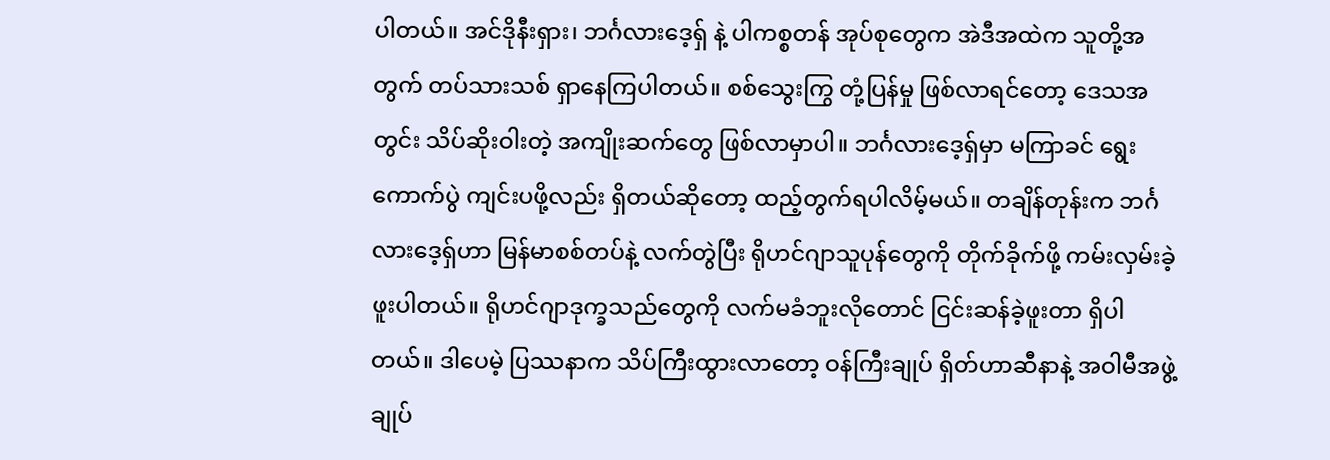ပါတယ်။ အင်ဒိုနီးရှား၊ ဘင်္ဂလားဒေ့ရှ် နဲ့ ပါကစ္စတန် အုပ်စုတွေက အဲဒီအထဲက သူတို့အတွက် တပ်သားသစ် ရှာနေကြပါတယ်။ စစ်သွေးကြွ တုံ့ပြန်မှု ဖြစ်လာရင်တော့ ဒေသအတွင်း သိပ်ဆိုးဝါးတဲ့ အကျိုးဆက်တွေ ဖြစ်လာမှာပါ။ ဘင်္ဂလားဒေ့ရှ်မှာ မကြာခင် ရွေးကောက်ပွဲ ကျင်းပဖို့လည်း ရှိတယ်ဆိုတော့ ထည့်တွက်ရပါလိမ့်မယ်။ တချိန်တုန်းက ဘင်္ဂလားဒေ့ရှ်ဟာ မြန်မာစစ်တပ်နဲ့ လက်တွဲပြီး ရိုဟင်ဂျာသူပုန်တွေကို တိုက်ခိုက်ဖို့ ကမ်းလှမ်းခဲ့ဖူးပါတယ်။ ရိုဟင်ဂျာဒုက္ခသည်တွေကို လက်မခံဘူးလိုတောင် ငြင်းဆန်ခဲ့ဖူးတာ ရှိပါတယ်။ ဒါပေမဲ့ ပြဿနာက သိပ်ကြီးထွားလာတော့ ဝန်ကြီးချုပ် ရှိတ်ဟာဆီနာနဲ့ အဝါမီအဖွဲ့ချုပ်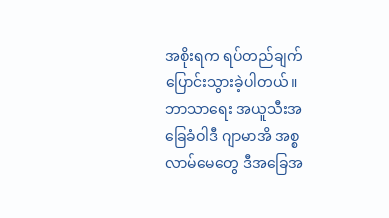အစိုးရက ရပ်တည်ချက် ပြောင်းသွားခဲ့ပါတယ်။ ဘာသာရေး အယူသီးအခြေခံဝါဒီ ဂျာမာအိ အစ္စလာမ်မေတွေ ဒီအခြေအ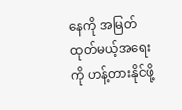နေကို အမြတ်ထုတ်မယ့်အရေးကို ဟန့်တားနိုင်ဖို့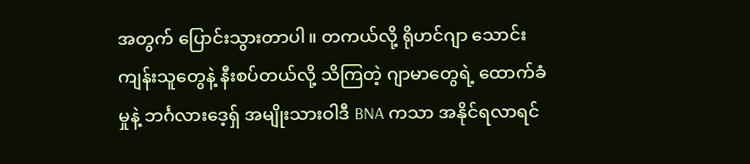အတွက် ပြောင်းသွားတာပါ။ တကယ်လို့ ရိုဟင်ဂျာ သောင်းကျန်းသူတွေနဲ့ နီးစပ်တယ်လို့ သိကြတဲ့ ဂျာမာတွေရဲ့ ထောက်ခံမှုနဲ့ ဘင်္ဂလားဒေ့ရှ် အမျိုးသားဝါဒီ BNA ကသာ အနိုင်ရလာရင်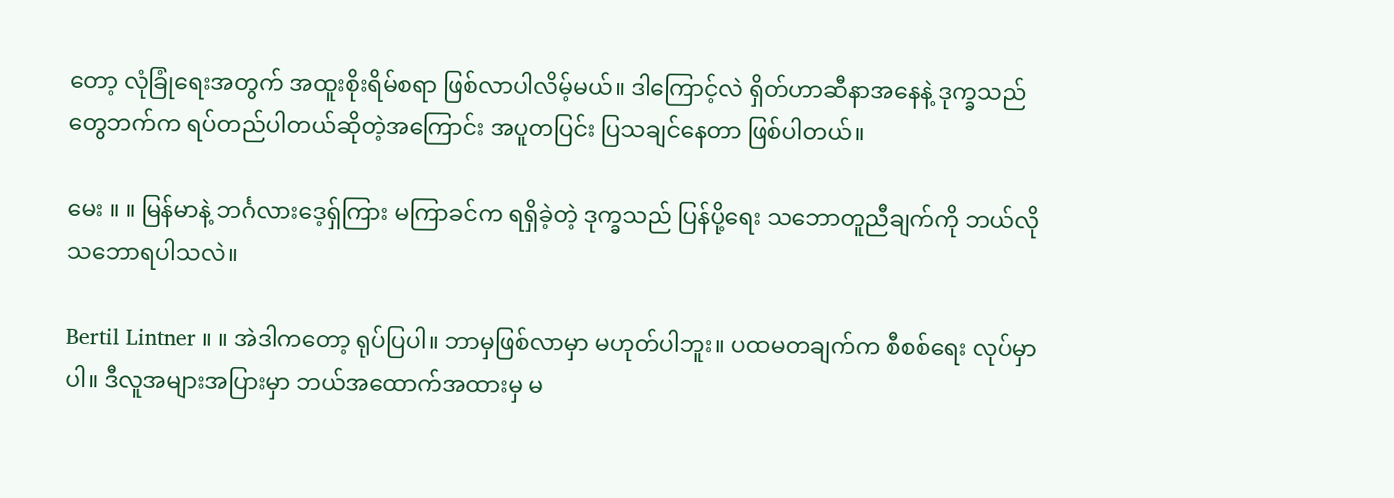တော့ လုံခြုံရေးအတွက် အထူးစိုးရိမ်စရာ ဖြစ်လာပါလိမ့်မယ်။ ဒါကြောင့်လဲ ရှိတ်ဟာဆီနာအနေနဲ့ ဒုက္ခသည်တွေဘက်က ရပ်တည်ပါတယ်ဆိုတဲ့အကြောင်း အပူတပြင်း ပြသချင်နေတာ ဖြစ်ပါတယ်။

မေး ။ ။ မြန်မာနဲ့ ဘင်္ဂလားဒေ့ရှ်ကြား မကြာခင်က ရရှိခဲ့တဲ့ ဒုက္ခသည် ပြန်ပို့ရေး သဘောတူညီချက်ကို ဘယ်လို သဘောရပါသလဲ။

Bertil Lintner ။ ။ အဲဒါကတော့ ရုပ်ပြပါ။ ဘာမှဖြစ်လာမှာ မဟုတ်ပါဘူး။ ပထမတချက်က စီစစ်ရေး လုပ်မှာပါ။ ဒီလူအများအပြားမှာ ဘယ်အထောက်အထားမှ မ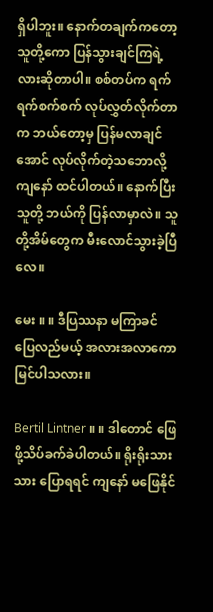ရှိပါဘူး။ နောက်တချက်ကတော့ သူတို့ကော ပြန်သွားချင်ကြရဲ့လားဆိုတာပါ။ စစ်တပ်က ရက်ရက်စက်စက် လုပ်လွှတ်လိုက်တာက ဘယ်တော့မှ ပြန်မလာချင်အောင် လုပ်လိုက်တဲ့သဘောလို့ ကျနော် ထင်ပါတယ်။ နောက်ပြီး သူတို့ ဘယ်ကို ပြန်လာမှာလဲ။ သူတို့အိမ်တွေက မီးလောင်သွားခဲ့ပြီလေ။

မေး ။ ။ ဒီပြဿနာ မကြာခင် ပြေလည်မယ့် အလားအလာကော မြင်ပါသလား။

Bertil Lintner ။ ။ ဒါတောင် ဖြေဖို့သိပ်ခက်ခဲပါတယ်။ ရိုးရိုးသားသား ပြောရရင် ကျနော် မဖြေနိုင်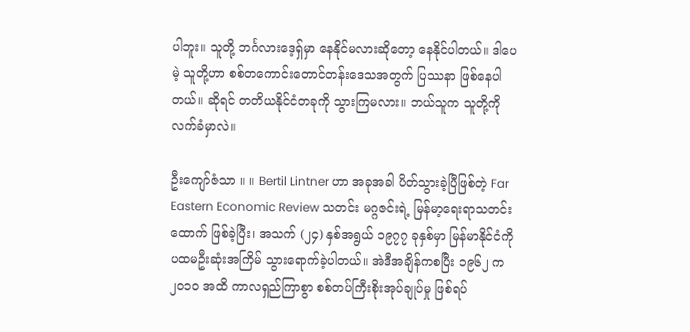ပါဘူး။ သူတို့ ဘင်္ဂလားဒေ့ရှ်မှာ နေနိုင်မလားဆိုတော့ နေနိုင်ပါတယ်။ ဒါပေမဲ့ သူတို့ဟာ စစ်တကောင်းတောင်တန်းဒေသအတွက် ပြဿနာ ဖြစ်နေပါတယ်။ ဆိုရင် တတိယနိုင်ငံတခုကို သွားကြမလား။ ဘယ်သူက သူတို့ကို လက်ခံမှာလဲ။

ဦးကျော်ဇံသာ ။ ။ Bertil Lintner ဟာ အခုအခါ ပိတ်သွားခဲ့ပြီဖြစ်တဲ့ Far Eastern Economic Review သတင်း မဂ္ဂဇင်းရဲ့ မြန်မာ့ရေးရာသတင်းထောက် ဖြစ်ခဲ့ပြီး၊ အသက် (၂၄) နှစ်အရွယ် ၁၉၇၇ ခုနှစ်မှာ မြန်မာနိုင်ငံကို ပထမဦးဆုံးအကြိမ် သွားရောက်ခဲ့ပါတယ်။ အဲဒီအချိန်ကစပြီး ၁၉၆၂ က ၂၀၁၀ အထိ ကာလရှည်ကြာစွာ စစ်တပ်ကြီးစိုးအုပ်ချုပ်မှု ဖြစ်ရပ်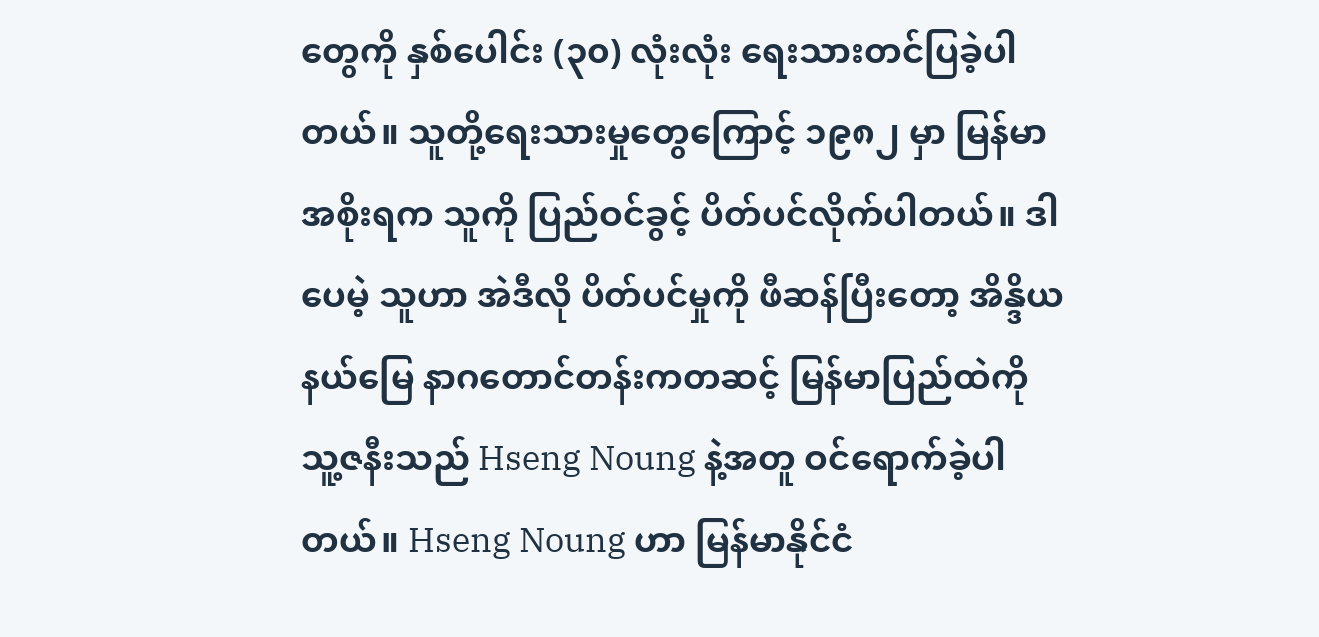တွေကို နှစ်ပေါင်း (၃၀) လုံးလုံး ရေးသားတင်ပြခဲ့ပါတယ်။ သူတို့ရေးသားမှုတွေကြောင့် ၁၉၈၂ မှာ မြန်မာအစိုးရက သူကို ပြည်ဝင်ခွင့် ပိတ်ပင်လိုက်ပါတယ်။ ဒါပေမဲ့ သူဟာ အဲဒီလို ပိတ်ပင်မှုကို ဖီဆန်ပြီးတော့ အိန္ဒိယနယ်မြေ နာဂတောင်တန်းကတဆင့် မြန်မာပြည်ထဲကို သူ့ဇနီးသည် Hseng Noung နဲ့အတူ ဝင်ရောက်ခဲ့ပါတယ်။ Hseng Noung ဟာ မြန်မာနိုင်ငံ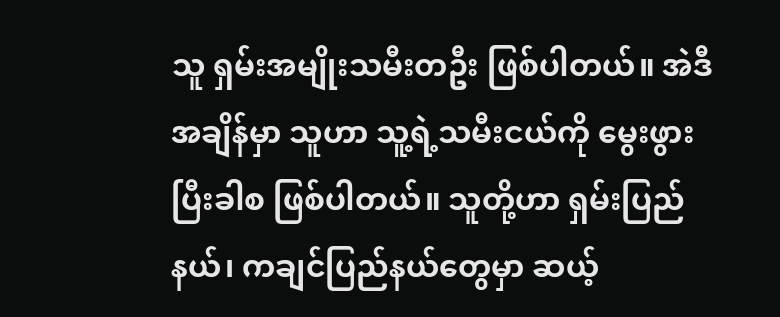သူ ရှမ်းအမျိုးသမီးတဦး ဖြစ်ပါတယ်။ အဲဒီအချိန်မှာ သူဟာ သူ့ရဲ့သမီးငယ်ကို မွေးဖွားပြီးခါစ ဖြစ်ပါတယ်။ သူတို့ဟာ ရှမ်းပြည်နယ်၊ ကချင်ပြည်နယ်တွေမှာ ဆယ့်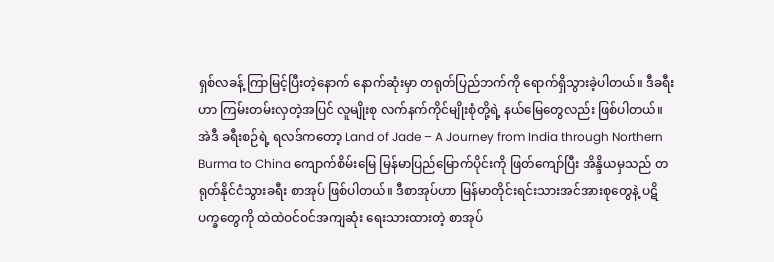ရှစ်လခန့် ကြာမြင့်ပြီးတဲ့နောက် နောက်ဆုံးမှာ တရုတ်ပြည်ဘက်ကို ရောက်ရှိသွားခဲ့ပါတယ်။ ဒီခရီးဟာ ကြမ်းတမ်းလှတဲ့အပြင် လူမျိုးစု လက်နက်ကိုင်မျိုးစုံတို့ရဲ့ နယ်မြေတွေလည်း ဖြစ်ပါတယ်။ အဲဒီ ခရီးစဉ်ရဲ့ ရလဒ်ကတော့ Land of Jade – A Journey from India through Northern Burma to China ကျောက်စိမ်းမြေ မြန်မာပြည်မြောက်ပိုင်းကို ဖြတ်ကျော်ပြီး အိန္ဒိယမှသည် တရုတ်နိုင်ငံသွားခရီး စာအုပ် ဖြစ်ပါတယ်။ ဒီစာအုပ်ဟာ မြန်မာတိုင်းရင်းသားအင်အားစုတွေနဲ့ ပဋိပက္ခတွေကို ထဲထဲဝင်ဝင်အကျဆုံး ရေးသားထားတဲ့ စာအုပ်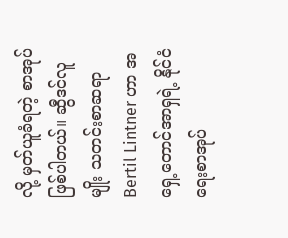လို့ မှတ်ယူခံရတဲ့ စာအုပ်ဖြစ်ပါတယ်။ ဆွီဒင်လူမျိုး သတင်းစာဆရာ Bertil Lintner ဟာ အရှေ့တောင်အာရှရဲ့ နိုင်ငံရေးစာအုပ်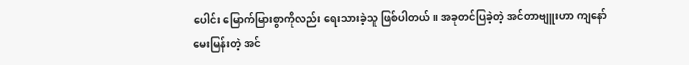ပေါင်း မြောက်မြားစွာကိုလည်း ရေးသားခဲ့သူ ဖြစ်ပါတယ်။ အခုတင်ပြခဲ့တဲ့ အင်တာဗျူးဟာ ကျနော် မေးမြန်းတဲ့ အင်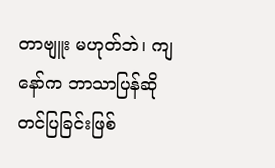တာဗျူး မဟုတ်ဘဲ၊ ကျနော်က ဘာသာပြန်ဆို တင်ပြခြင်းဖြစ်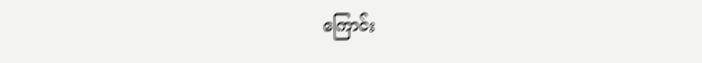ကြောင်း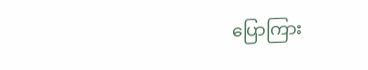ပြောကြား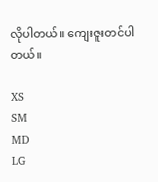လိုပါတယ်။ ကျေးဇူးတင်ပါတယ်။

XS
SM
MD
LG